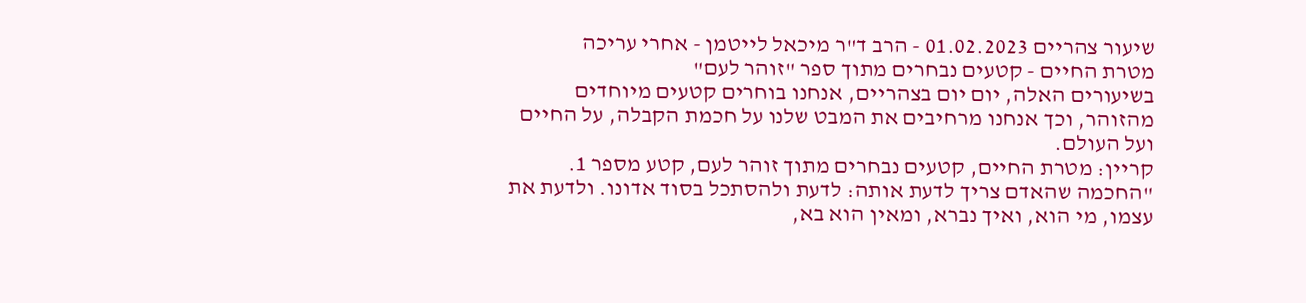שיעור צהריים 01.02.2023 - הרב ד"ר מיכאל לייטמן - אחרי עריכה
מטרת החיים - קטעים נבחרים מתוך ספר "זוהר לעם"
בשיעורים האלה, יום יום בצהריים, אנחנו בוחרים קטעים מיוחדים מהזוהר, וכך אנחנו מרחיבים את המבט שלנו על חכמת הקבלה, על החיים ועל העולם.
קריין: מטרת החיים, קטעים נבחרים מתוך זוהר לעם, קטע מספר 1.
"החכמה שהאדם צריך לדעת אותה: לדעת ולהסתכל בסוד אדונו. ולדעת את עצמו, מי הוא, ואיך נברא, ומאין הוא בא,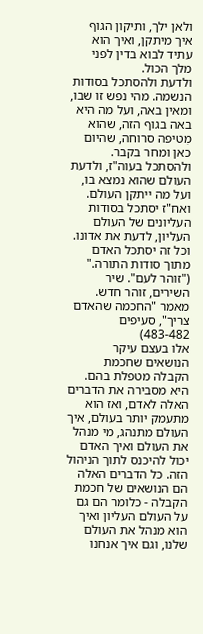ולאן ילך, ותיקון הגוף איך מיתקן, ואיך הוא עתיד לבוא בדין לפני מלך הכול.
ולדעת ולהסתכל בסודות הנשמה. מהי נפש זו שבו, ומאין באה, ועל מה היא באה בגוף הזה, שהוא מִטיפה סרוחה, שהיום כאן ומחר בקבר.
ולהסתכל בעוה"ז, ולדעת העולם שהוא נמצא בו, ועל מה ייתקן העולם. ואח"ז יסתכל בסודות העליונים של העולם העליון, לדעת את אדונו. וכל זה יסתכל האדם מתוך סודות התורה."
("זוהר לעם". שיר השירים, זוהר חדש. מאמר "החכמה שהאדם צריך", סעיפים 483-482)
אלו בעצם עיקר הנושאים שחכמת הקבלה מטפלת בהם. היא מסבירה את הדברים האלה לאדם, ואז הוא מתעמק יותר בעולם, איך העולם מתנהג, מי מנהל את העולם ואיך האדם יכול להיכנס לתוך הניהול הזה. כל הדברים האלה הם הנושאים של חכמת הקבלה - כלומר הם גם על העולם העליון ואיך הוא מנהל את העולם שלנו, וגם איך אנחנו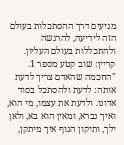מגיעים דרך ההסתכלות בעולם הזה לידיעה, להרגשה ולהתכללות בעולם העליון.
קריין: שוב קטע מספר 1.
"החכמה שהאדם צריך לדעת אותה: לדעת ולהסתכל בסוד אדונו. ולדעת את עצמו, מי הוא, ואיך נברא, ומאין הוא בא, ולאן ילך, ותיקון הגוף איך מיתקן,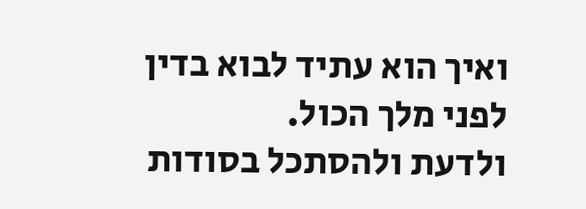ואיך הוא עתיד לבוא בדין לפני מלך הכול.
ולדעת ולהסתכל בסודות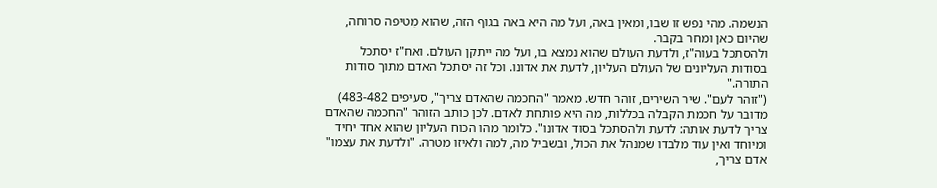הנשמה. מהי נפש זו שבו, ומאין באה, ועל מה היא באה בגוף הזה, שהוא מִטיפה סרוחה, שהיום כאן ומחר בקבר.
ולהסתכל בעוה"ז, ולדעת העולם שהוא נמצא בו, ועל מה ייתקן העולם. ואח"ז יסתכל בסודות העליונים של העולם העליון, לדעת את אדונו. וכל זה יסתכל האדם מתוך סודות התורה."
("זוהר לעם". שיר השירים, זוהר חדש. מאמר "החכמה שהאדם צריך", סעיפים 483-482)
מדובר על חכמת הקבלה בכללות, מה היא פותחת לאדם. לכן כותב הזוהר "החכמה שהאדם צריך לדעת אותה: לדעת ולהסתכל בסוד אדונו". כלומר מהו הכוח העליון שהוא אחד יחיד ומיוחד ואין עוד מלבדו שמנהל את הכול, ובשביל מה, למה ולאיזו מטרה. "ולדעת את עצמו" אדם צריך,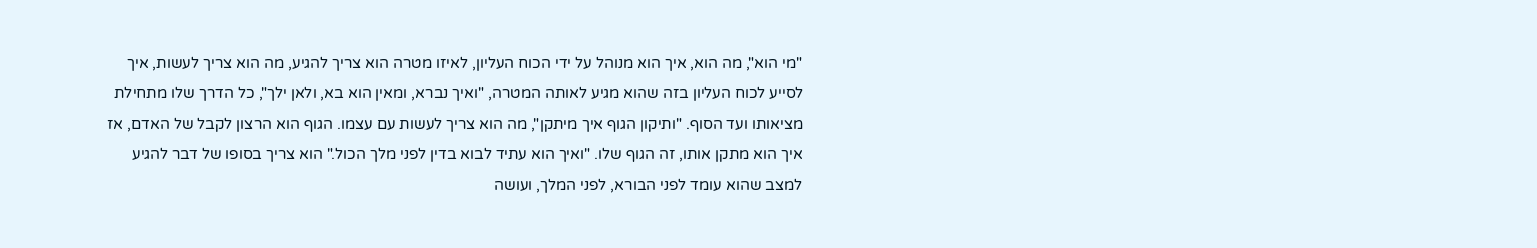"מי הוא", מה הוא, איך הוא מנוהל על ידי הכוח העליון, לאיזו מטרה הוא צריך להגיע, מה הוא צריך לעשות, איך לסייע לכוח העליון בזה שהוא מגיע לאותה המטרה, "ואיך נברא, ומאין הוא בא, ולאן ילך", כל הדרך שלו מתחילת מציאותו ועד הסוף. "ותיקון הגוף איך מיתקן", מה הוא צריך לעשות עם עצמו. הגוף הוא הרצון לקבל של האדם, אז איך הוא מתקן אותו, זה הגוף שלו. "ואיך הוא עתיד לבוא בדין לפני מלך הכול." הוא צריך בסופו של דבר להגיע למצב שהוא עומד לפני הבורא, לפני המלך, ועושה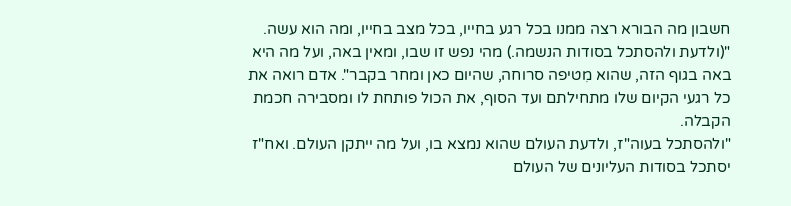חשבון מה הבורא רצה ממנו בכל רגע בחייו, בכל מצב בחייו, ומה הוא עשה.
"(ולדעת ולהסתכל בסודות הנשמה.) מהי נפש זו שבו, ומאין באה, ועל מה היא באה בגוף הזה, שהוא מִטיפה סרוחה, שהיום כאן ומחר בקבר". אדם רואה את כל רגעי הקיום שלו מתחילתם ועד הסוף, את הכול פותחת לו ומסבירה חכמת הקבלה.
"ולהסתכל בעוה"ז, ולדעת העולם שהוא נמצא בו, ועל מה ייתקן העולם. ואח"ז יסתכל בסודות העליונים של העולם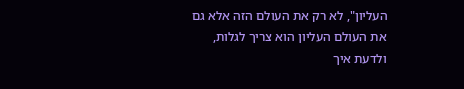העליון", לא רק את העולם הזה אלא גם את העולם העליון הוא צריך לגלות, ולדעת איך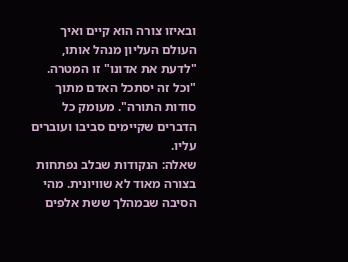ובאיזו צורה הוא קיים ואיך העולם העליון מנהל אותו, "לדעת את אדונו" זו המטרה. "וכל זה יסתכל האדם מתוך סודות התורה". מעומק כל הדברים שקיימים סביבו ועוברים עליו.
שאלה: הנקודות שבלב נפתחות בצורה מאוד לא שוויונית. מהי הסיבה שבמהלך ששת אלפים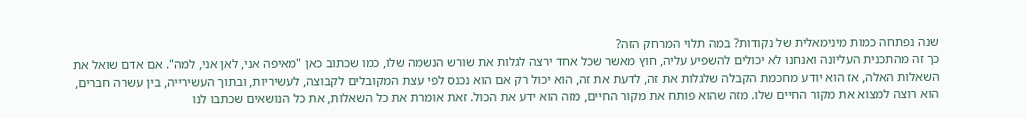שנה נפתחה כמות מינימאלית של נקודות? במה תלוי המרחק הזה?
כך זה מהתכנית העליונה ואנחנו לא יכולים להשפיע עליה, חוץ מאשר שכל אחד ירצה לגלות את שורש הנשמה שלו, כמו שכתוב כאן "מאיפה אני, לאן אני, למה". אם אדם שואל את השאלות האלה, אז הוא יודע מחכמת הקבלה שלגלות את זה, לדעת את זה, הוא יכול רק אם הוא נכנס לפי עצת המקובלים לקבוצה, לעשיריות, ובתוך העשירייה, בין עשרה חברים, הוא רוצה למצוא את מקור החיים שלו. מזה שהוא פותח את מקור החיים, מזה הוא ידע את הכול. זאת אומרת את כל השאלות, את כל הנושאים שכתבו לנו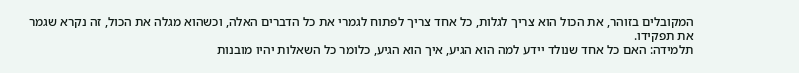המקובלים בזוהר, את הכול הוא צריך לגלות, כל אחד צריך לפתוח לגמרי את כל הדברים האלה, וכשהוא מגלה את הכול, זה נקרא שגמר את תפקידו.
תלמידה: האם כל אחד שנולד יידע למה הוא הגיע, איך הוא הגיע, כלומר כל השאלות יהיו מובנות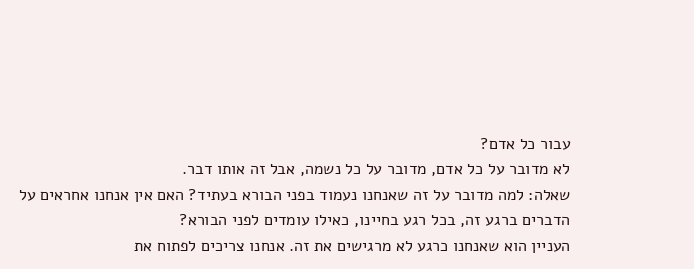עבור כל אדם?
לא מדובר על כל אדם, מדובר על כל נשמה, אבל זה אותו דבר.
שאלה: למה מדובר על זה שאנחנו נעמוד בפני הבורא בעתיד? האם אין אנחנו אחראים על הדברים ברגע זה, בכל רגע בחיינו, כאילו עומדים לפני הבורא?
העניין הוא שאנחנו כרגע לא מרגישים את זה. אנחנו צריכים לפתוח את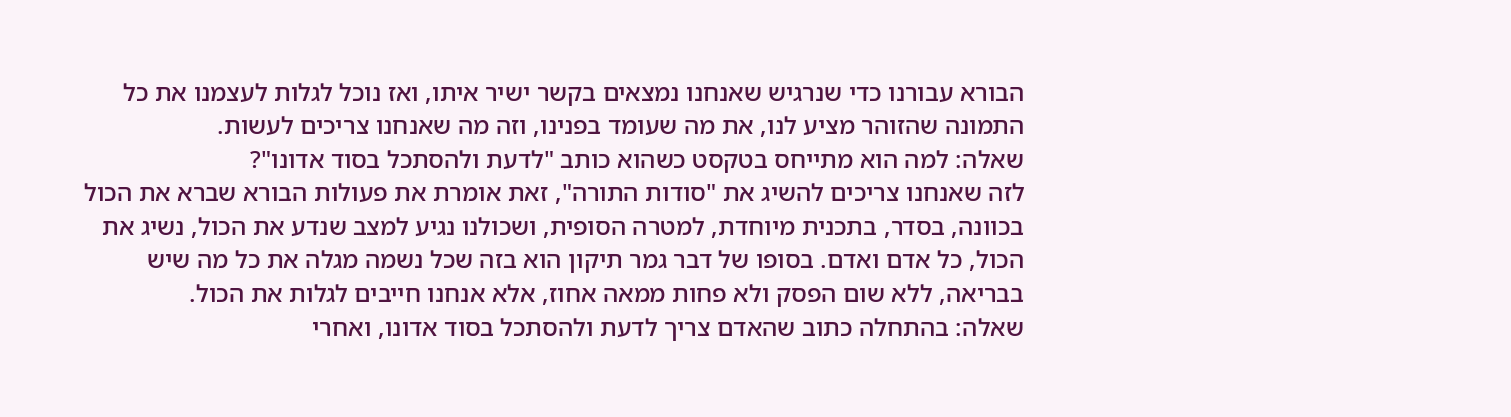הבורא עבורנו כדי שנרגיש שאנחנו נמצאים בקשר ישיר איתו, ואז נוכל לגלות לעצמנו את כל התמונה שהזוהר מציע לנו, את מה שעומד בפנינו, וזה מה שאנחנו צריכים לעשות.
שאלה: למה הוא מתייחס בטקסט כשהוא כותב "לדעת ולהסתכל בסוד אדונו"?
לזה שאנחנו צריכים להשיג את "סודות התורה", זאת אומרת את פעולות הבורא שברא את הכול בכוונה, בסדר, בתכנית מיוחדת, למטרה הסופית, ושכולנו נגיע למצב שנדע את הכול, נשיג את הכול, כל אדם ואדם. בסופו של דבר גמר תיקון הוא בזה שכל נשמה מגלה את כל מה שיש בבריאה, ללא שום הפסק ולא פחות ממאה אחוז, אלא אנחנו חייבים לגלות את הכול.
שאלה: בהתחלה כתוב שהאדם צריך לדעת ולהסתכל בסוד אדונו, ואחרי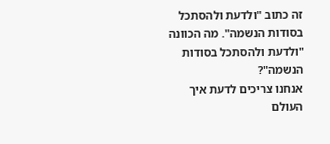זה כתוב "ולדעת ולהסתכל בסודות הנשמה". מה הכוונה "ולדעת ולהסתכל בסודות הנשמה"?
אנחנו צריכים לדעת איך העולם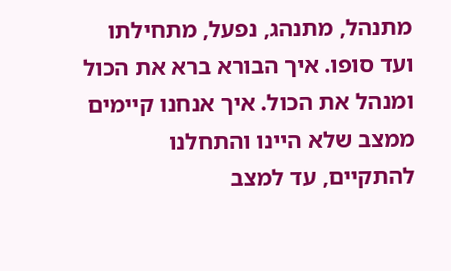מתנהל, מתנהג, נפעל, מתחילתו ועד סופו. איך הבורא ברא את הכול ומנהל את הכול. איך אנחנו קיימים ממצב שלא היינו והתחלנו להתקיים, עד למצב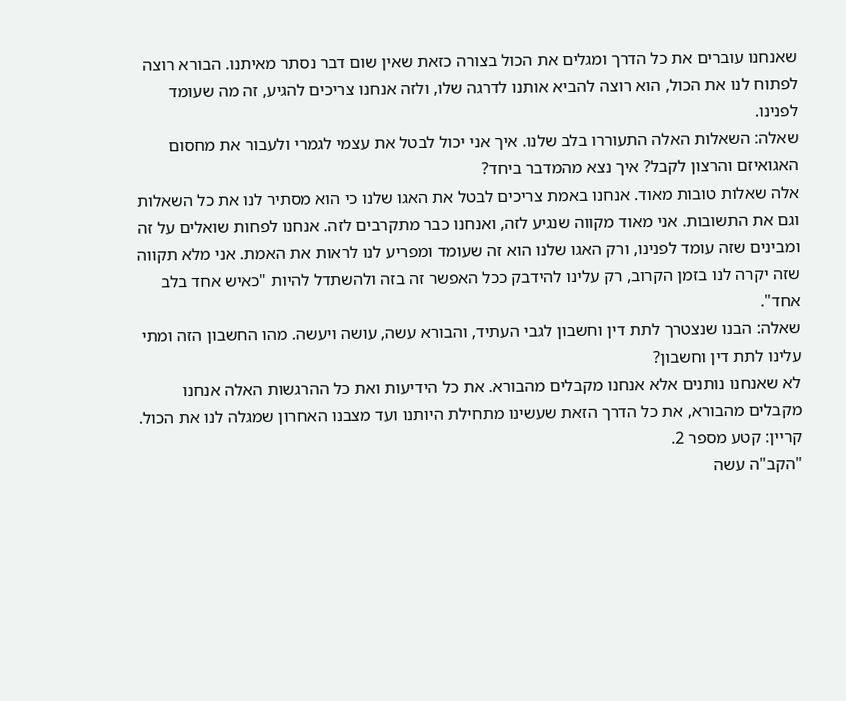שאנחנו עוברים את כל הדרך ומגלים את הכול בצורה כזאת שאין שום דבר נסתר מאיתנו. הבורא רוצה לפתוח לנו את הכול, הוא רוצה להביא אותנו לדרגה שלו, ולזה אנחנו צריכים להגיע, זה מה שעומד לפנינו.
שאלה: השאלות האלה התעוררו בלב שלנו. איך אני יכול לבטל את עצמי לגמרי ולעבור את מחסום האגואיזם והרצון לקבל? איך נצא מהמדבר ביחד?
אלה שאלות טובות מאוד. אנחנו באמת צריכים לבטל את האגו שלנו כי הוא מסתיר לנו את כל השאלות וגם את התשובות. אני מאוד מקווה שנגיע לזה, ואנחנו כבר מתקרבים לזה. אנחנו לפחות שואלים על זה ומבינים שזה עומד לפנינו, ורק האגו שלנו הוא זה שעומד ומפריע לנו לראות את האמת. אני מלא תקווה שזה יקרה לנו בזמן הקרוב, רק עלינו להידבק ככל האפשר זה בזה ולהשתדל להיות "כאיש אחד בלב אחד".
שאלה: הבנו שנצטרך לתת דין וחשבון לגבי העתיד, והבורא עשה, עושה ויעשה. מהו החשבון הזה ומתי עלינו לתת דין וחשבון?
לא שאנחנו נותנים אלא אנחנו מקבלים מהבורא. את כל הידיעות ואת כל ההרגשות האלה אנחנו מקבלים מהבורא, את כל הדרך הזאת שעשינו מתחילת היותנו ועד מצבנו האחרון שמגלה לנו את הכול.
קריין: קטע מספר 2.
"הקב"ה עשה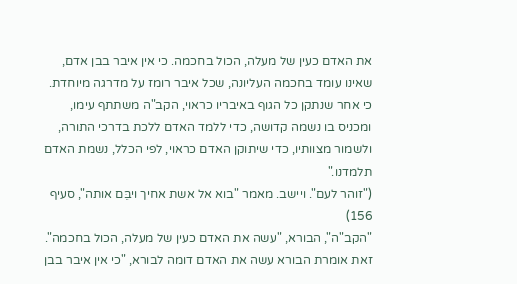את האדם כעין של מעלה, הכול בחכמה. כי אין איבר בבן אדם, שאינו עומד בחכמה העליונה, שכל איבר רומז על מדרגה מיוחדת. כי אחר שנתקן כל הגוף באיבריו כראוי, הקב"ה משתתף עימו, ומכניס בו נשמה קדושה, כדי ללמד האדם ללכת בדרכי התורה, ולשמור מצוותיו, כדי שיתוקן האדם כראוי, לפי הכלל, נשמת האדם תלמדנו."
("זוהר לעם". ויישב. מאמר "בוא אל אשת אחיך ויבֵּם אותה", סעיף 156)
"הקב"ה", הבורא, "עשה את האדם כעין של מעלה, הכול בחכמה". זאת אומרת הבורא עשה את האדם דומה לבורא, "כי אין איבר בבן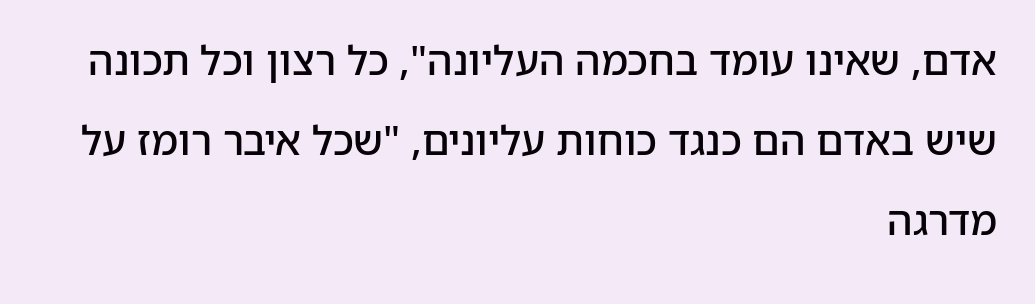אדם, שאינו עומד בחכמה העליונה", כל רצון וכל תכונה שיש באדם הם כנגד כוחות עליונים, "שכל איבר רומז על מדרגה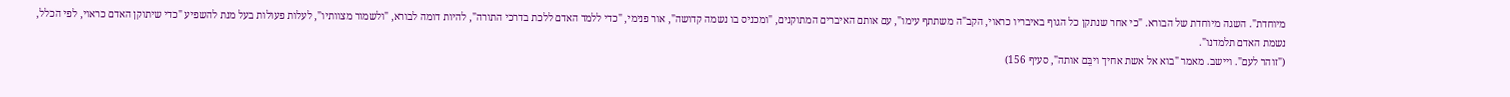מיוחדת". השגה מיוחדת של הבורא. "כי אחר שנתקן כל הגוף באיבריו כראוי, הקב"ה משתתף עימו", עם אותם האיברים המתוקנים, "ומכניס בו נשמה קדושה", אור פנימי, "כדי ללמד האדם ללכת בדרכי התורה", להיות דומה לבורא, "ולשמור מצוותיו", לעלות פעולות בעל מנת להשפיע "כדי שיתוקן האדם כראוי, לפי הכלל, נשמת האדם תלמדנו".
("זוהר לעם". ויישב. מאמר "בוא אל אשת אחיך ויבֵּם אותה", סעיף 156)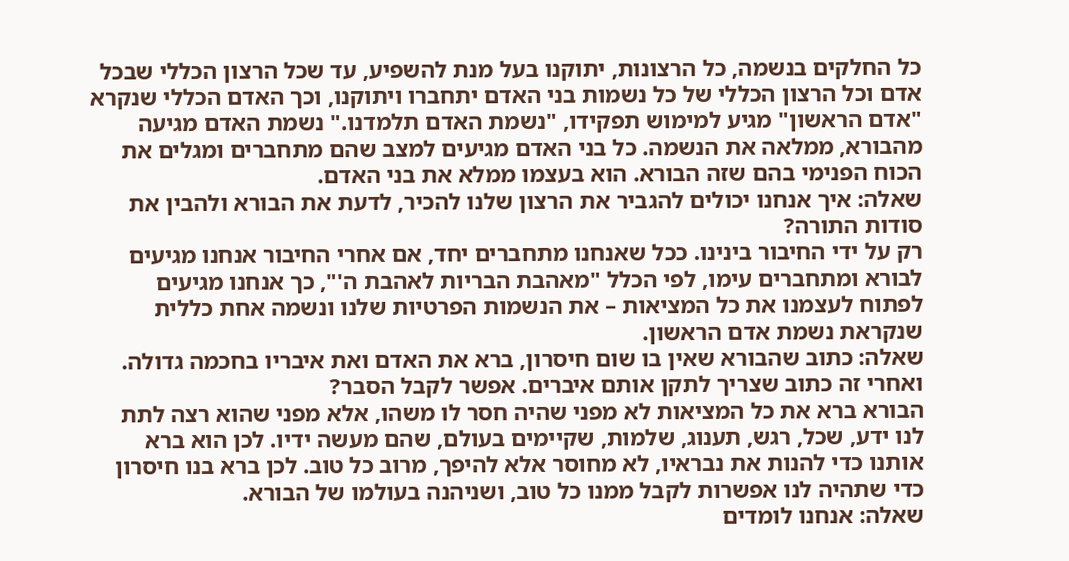כל החלקים בנשמה, כל הרצונות, יתוקנו בעל מנת להשפיע, עד שכל הרצון הכללי שבכל אדם וכל הרצון הכללי של כל נשמות בני האדם יתחברו ויתוקנו, וכך האדם הכללי שנקרא "אדם הראשון" מגיע למימוש תפקידו, "נשמת האדם תלמדנו." נשמת האדם מגיעה מהבורא, ממלאה את הנשמה. כל בני האדם מגיעים למצב שהם מתחברים ומגלים את הכוח הפנימי בהם שזה הבורא. הוא בעצמו ממלא את בני האדם.
שאלה: איך אנחנו יכולים להגביר את הרצון שלנו להכיר, לדעת את הבורא ולהבין את סודות התורה?
רק על ידי החיבור בינינו. ככל שאנחנו מתחברים יחד, אם אחרי החיבור אנחנו מגיעים לבורא ומתחברים עימו, לפי הכלל "מאהבת הבריות לאהבת ה'", כך אנחנו מגיעים לפתוח לעצמנו את כל המציאות – את הנשמות הפרטיות שלנו ונשמה אחת כללית שנקראת נשמת אדם הראשון.
שאלה: כתוב שהבורא שאין בו שום חיסרון, ברא את האדם ואת איבריו בחכמה גדולה. ואחרי זה כתוב שצריך לתקן אותם איברים. אפשר לקבל הסבר?
הבורא ברא את כל המציאות לא מפני שהיה חסר לו משהו, אלא מפני שהוא רצה לתת לנו ידע, שכל, רגש, תענוג, שלמות, שקיימים בעולם, שהם מעשה ידיו. לכן הוא ברא אותנו כדי להנות את נבראיו, לא מחוסר אלא להיפך, מרוב כל טוב. לכן ברא בנו חיסרון כדי שתהיה לנו אפשרות לקבל ממנו כל טוב, ושניהנה בעולמו של הבורא.
שאלה: אנחנו לומדים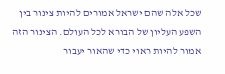שכל אלה שהם ישראל אמורים להיות צינור בין השפע העליון של הבורא לכל העולם. הצינור הזה אמור להיות ראוי כדי שהאור יעבור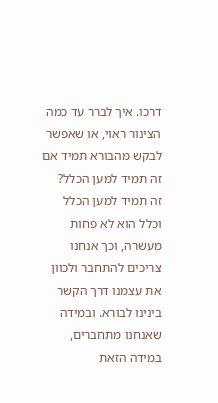דרכו. איך לברר עד כמה הצינור ראוי, או שאפשר לבקש מהבורא תמיד אם זה תמיד למען הכלל?
זה תמיד למען הכלל וכלל הוא לא פחות מעשרה, וכך אנחנו צריכים להתחבר ולכוון את עצמנו דרך הקשר בינינו לבורא. ובמידה שאנחנו מתחברים, במידה הזאת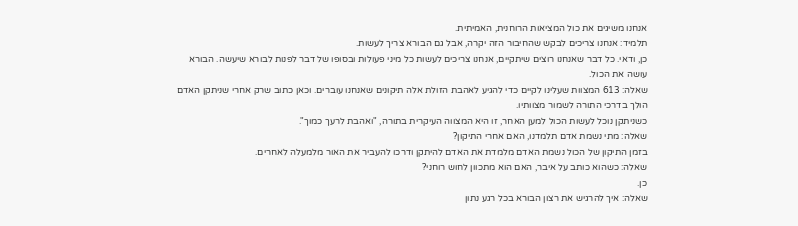אנחנו משיגים את כול המציאות הרוחנית, האמיתית.
תלמיד: אנחנו צריכים לבקש שהחיבור הזה יקרה, אבל גם הבורא צריך לעשות.
כן, ודאי. כל דבר שאנחנו רוצים שיתקיים, אנחנו צריכים לעשות כל מיני פעולות ובסופו של דבר לפנות לבורא שיעשה. הבורא עושה את הכול.
שאלה: 613 המצוות שעלינו לקיים כדי להגיע לאהבת הזולת אלה תיקונים שאנחנו עוברים. וכאן כתוב שרק אחרי שניתקן האדם הולך בדרכי התורה לשמור מצוותיו.
כשניתקן נוכל לעשות הכול למען האחר, זו היא המצווה העיקרית בתורה, "ואהבת לרעך כמוך".
שאלה: מתי נשמת אדם תלמדנו, האם אחרי התיקון?
בזמן התיקון של הכול נשמת האדם מלמדת את האדם להיתקן ודרכו להעביר את האור מלמעלה לאחרים.
שאלה: כשהוא כותב על איבר, האם הוא מתכוון לחוש רוחני?
כן.
שאלה: איך להרגיש את רצון הבורא בכל רגע נתון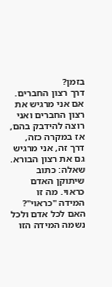בזמן?
דרך רצון החברים. אם אני מרגיש את רצון החברים ואני רוצה להידבק בהם, אז במקרה כזה, דרך זה, אני מרגיש גם את רצון הבורא.
שאלה: כתוב שיתוקן האדם כראוי. מה זו המידה "כראוי"? האם לכל אדם ולכל נשמה המידה הזו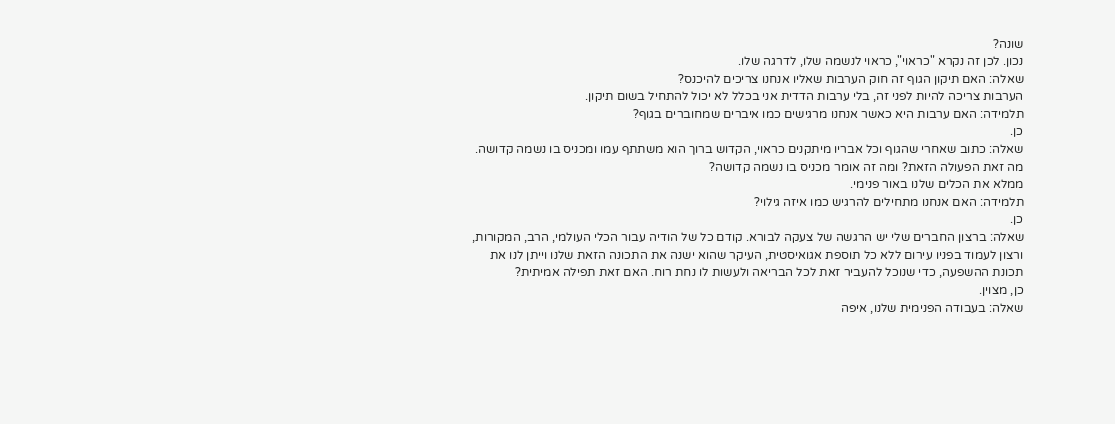שונה?
נכון. לכן זה נקרא "כראוי", כראוי לנשמה שלו, לדרגה שלו.
שאלה: האם תיקון הגוף זה חוק הערבות שאליו אנחנו צריכים להיכנס?
הערבות צריכה להיות לפני זה, בלי ערבות הדדית אני בכלל לא יכול להתחיל בשום תיקון.
תלמידה: האם ערבות היא כאשר אנחנו מרגישים כמו איברים שמחוברים בגוף?
כן.
שאלה: כתוב שאחרי שהגוף וכל אבריו מיתקנים כראוי, הקדוש ברוך הוא משתתף עמו ומכניס בו נשמה קדושה. מה זאת הפעולה הזאת? ומה זה אומר מכניס בו נשמה קדושה?
ממלא את הכלים שלנו באור פנימי.
תלמידה: האם אנחנו מתחילים להרגיש כמו איזה גילוי?
כן.
שאלה: ברצון החברים שלי יש הרגשה של צעקה לבורא. קודם כל של הודיה עבור הכלי העולמי, הרב, המקורות, ורצון לעמוד בפניו עירום ללא כל תוספת אגואיסטית, העיקר שהוא ישנה את התכונה הזאת שלנו וייתן לנו את תכונת ההשפעה, כדי שנוכל להעביר זאת לכל הבריאה ולעשות לו נחת רוח. האם זאת תפילה אמיתית?
כן, מצוין.
שאלה: בעבודה הפנימית שלנו, איפה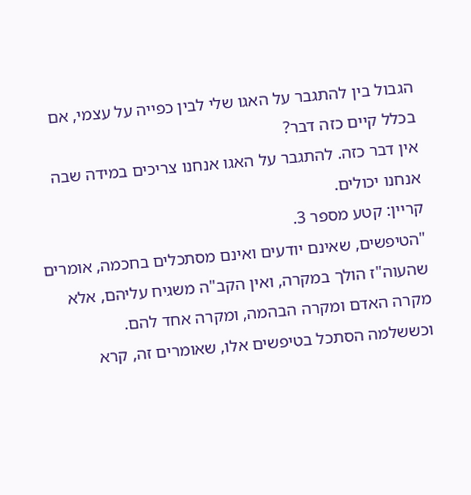הגבול בין להתגבר על האגו שלי לבין כפייה על עצמי, אם בכלל קיים כזה דבר?
אין דבר כזה. להתגבר על האגו אנחנו צריכים במידה שבה אנחנו יכולים.
קריין: קטע מספר 3.
"הטיפשים, שאינם יודעים ואינם מסתכלים בחכמה, אומרים שהעוה"ז הולך במקרה, ואין הקב"ה משגיח עליהם, אלא מקרה האדם ומקרה הבהמה, ומקרה אחד להם.
וכששלמה הסתכל בטיפשים אלו, שאומרים זה, קרא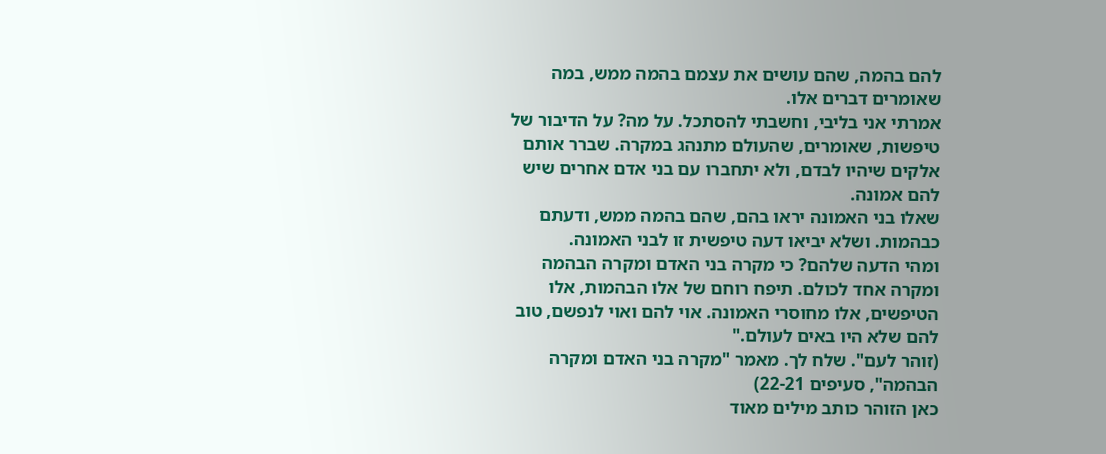להם בהמה, שהם עושים את עצמם בהמה ממש, במה שאומרים דברים אלו.
אמרתי אני בליבי, וחשבתי להסתכל. על מה? על הדיבור של טיפשות, שאומרים, שהעולם מתנהג במקרה. שברר אותם אלקים שיהיו לבדם, ולא יתחברו עם בני אדם אחרים שיש להם אמונה.
שאלו בני האמונה יראו בהם, שהם בהמה ממש, ודעתם כבהמות. ושלא יביאו דעה טיפשית זו לבני האמונה.
ומהי הדעה שלהם? כי מקרה בני האדם ומקרה הבהמה ומקרה אחד לכולם. תיפח רוחם של אלו הבהמות, אלו הטיפשים, אלו מחוסרי האמונה. אוי להם ואוי לנפשם, טוב להם שלא היו באים לעולם."
(זוהר לעם". שלח לך. מאמר "מקרה בני האדם ומקרה הבהמה", סעיפים 22-21)
כאן הזוהר כותב מילים מאוד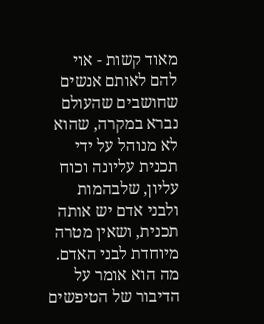מאוד קשות - אוי להם לאותם אנשים שחושבים שהעולם נברא במקרה, שהוא לא מנוהל על ידי תכנית עליונה וכוח עליון, שלבהמות ולבני אדם יש אותה תכנית, ושאין מטרה מיוחדת לבני האדם. מה הוא אומר על הדיבור של הטיפשים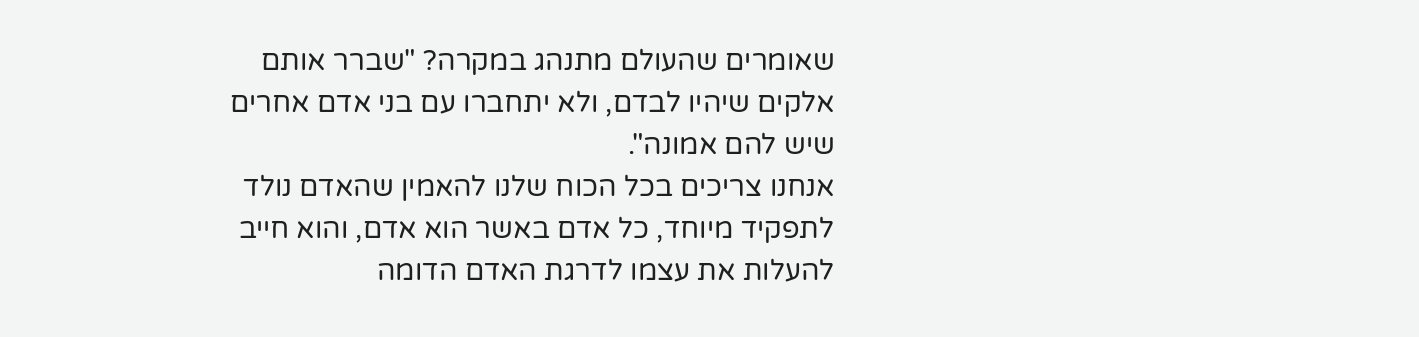שאומרים שהעולם מתנהג במקרה? "שברר אותם אלקים שיהיו לבדם, ולא יתחברו עם בני אדם אחרים שיש להם אמונה".
אנחנו צריכים בכל הכוח שלנו להאמין שהאדם נולד לתפקיד מיוחד, כל אדם באשר הוא אדם, והוא חייב להעלות את עצמו לדרגת האדם הדומה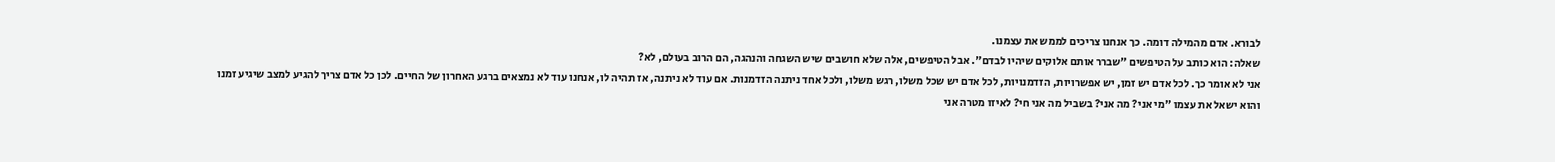לבורא. אדם מהמילה דומה. כך אנחנו צריכים לממש את עצמנו.
שאלה: הוא כותב על הטיפשים "שברר אותם אלוקים שיהיו לבדם". אבל הטיפשים, אלה שלא חושבים שיש השגחה והנהגה, הם הרוב בעולם, לא?
אני לא אומר כך. לכל אדם יש זמן, יש אפשרויות, הזדמנויות, לכל אדם יש שכל משלו, רגש משלו, ולכל אחד ניתנה הזדמנות. אם עוד לא ניתנה, אז תהיה לו, אנחנו עוד לא נמצאים ברגע האחרון של החיים. לכן כל אדם צריך להגיע למצב שיגיע זמנו והוא ישאל את עצמו "מי אני? מה אני? בשביל מה אני חי? לאיזו מטרה אני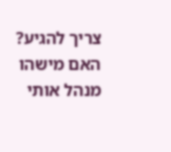צריך להגיע? האם מישהו מנהל אותי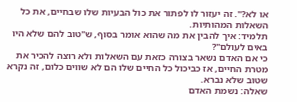או לא?". זה יעזור לו לפתור את כול הבעיות שלו שבחיים, את כל השאלות המהותיות.
תלמיד: איך להבין את מה שהוא אומר בסוף, ש"טוב להם שלא היו באים לעולם"?
כי אם האדם נשאר בצורה כזאת עם השאלות ולא רוצה להכיר את מטרת החיים, אז כביכול כל החיים שלו הם לא שווים כלום, זה נקרא שטוב שלא נברא.
שאלה: נשמת האדם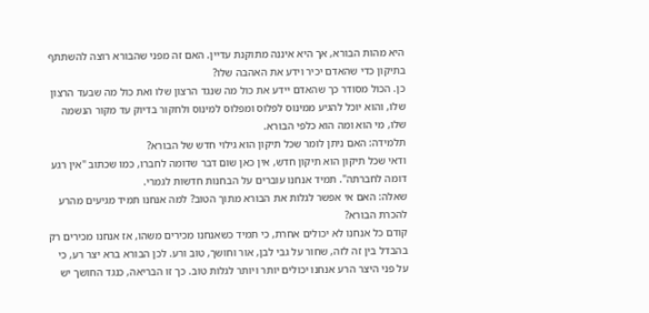היא מהות הבורא, אך היא איננה מתוקנת עדיין. האם זה מפני שהבורא רוצה להשתתף בתיקון כדי שהאדם יכיר וידע את האהבה שלו?
כן. הכול מסודר כך שהאדם יידע את כול מה שנגד הרצון שלו ואת כול מה שבעד הרצון שלו, והוא יוכל להגיע ממינוס לפלוס ומפלוס למינוס ולחקור בדיוק עד מקור הנשמה שלו, מי הוא ומה הוא כלפי הבורא.
תלמידה: האם ניתן לומר שכל תיקון הוא גילוי חדש של הבורא?
ודאי שכל תיקון הוא תיקון חדש, אין כאן שום דבר שדומה לחברו, כמו שכתוב "אין רגע דומה לחברתה". תמיד אנחנו עוברים על הבחנות חדשות לגמרי.
שאלה: האם אי אפשר לגלות את הבורא מתוך הטוב? למה אנחנו תמיד מגיעים מהרע להכרת הבורא?
קודם כל אנחנו לא יכולים אחרת, כי תמיד כשאנחנו מכירים משהו, אז אנחנו מכירים רק בהבדל בין זה לזה, שחור על גבי לבן, אור וחושך, טוב ורע. לכן הבורא ברא יצר רע, כי על פני היצר הרע אנחנו יכולים יותר ויותר לגלות טוב. כך זו הבריאה, כנגד החושך יש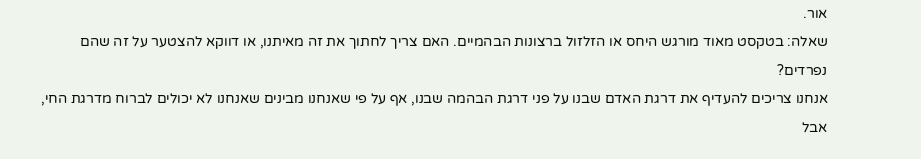אור.
שאלה: בטקסט מאוד מורגש היחס או הזלזול ברצונות הבהמיים. האם צריך לחתוך את זה מאיתנו, או דווקא להצטער על זה שהם נפרדים?
אנחנו צריכים להעדיף את דרגת האדם שבנו על פני דרגת הבהמה שבנו, אף על פי שאנחנו מבינים שאנחנו לא יכולים לברוח מדרגת החי, אבל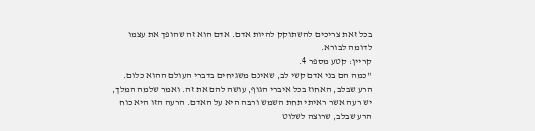בכל זאת צריכים להשתוקק להיות אדם. אדם הוא זה שהופך את עצמו לדומה לבורא.
קריין: קטע מספר 4.
"כמה הם בני אדם קשי לב, שאינם משגיחים בדברי העולם ההוא כלום. הרע שבלב, האחוז בכל איברי הגוף, עושה להם את זה. ואמר שלמה המלך, יש רעה אשר ראיתי תחת השמש ורבּה היא על האדם. הרעה הזו היא כוח הרע שבלב, שרוצה לשלוט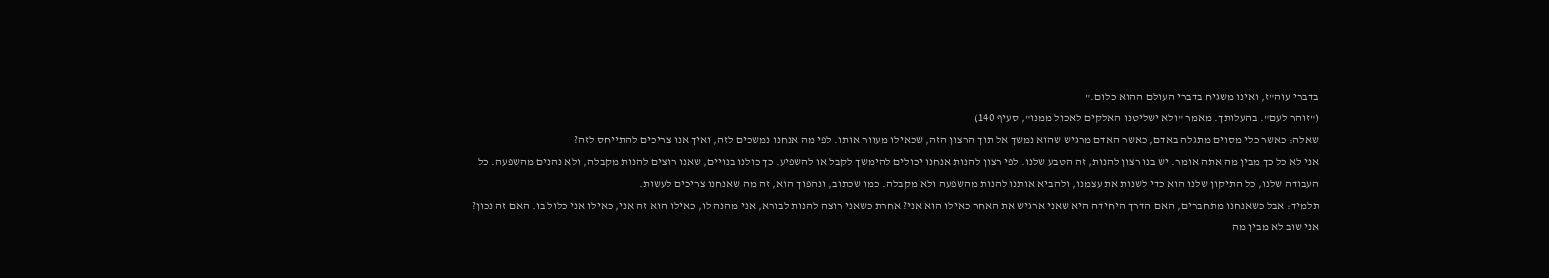בדברי עוה"ז, ואינו משגיח בדברי העולם ההוא כלום."
("זוהר לעם". בהעלותך. מאמר "ולא ישליטנו האלקים לאכול ממנו", סעיף 140)
שאלה: כאשר כלי מסוים מתגלה באדם, כאשר האדם מרגיש שהוא נמשך אל תוך הרצון הזה, שכאילו מעוור אותו. לפי מה אנחנו נמשכים לזה, ואיך אנו צריכים להתייחס לזה?
אני לא כל כך מבין מה אתה אומר. יש בנו רצון להנות, זה הטבע שלנו. לפי רצון להנות אנחנו יכולים להימשך לקבל או להשפיע. כך כולנו בנויים, שאנו רוצים להנות מקבלה, ולא נהנים מהשפעה. כל העבודה שלנו, כל התיקון שלנו הוא כדי לשנות את עצמנו, ולהביא אותנו להנות מהשפעה ולא מקבלה. כמו שכתוב, ונהפוך הוא, זה מה שאנחנו צריכים לעשות.
תלמיד: אבל כשאנחנו מתחברים, האם הדרך היחידה היא שאני ארגיש את האחר כאילו הוא אני? אחרת כשאני רוצה להנות לבורא, אני מהנה לו, כאילו הוא זה אני, כאילו אני כלול בו. האם זה נכון?
אני שוב לא מבין מה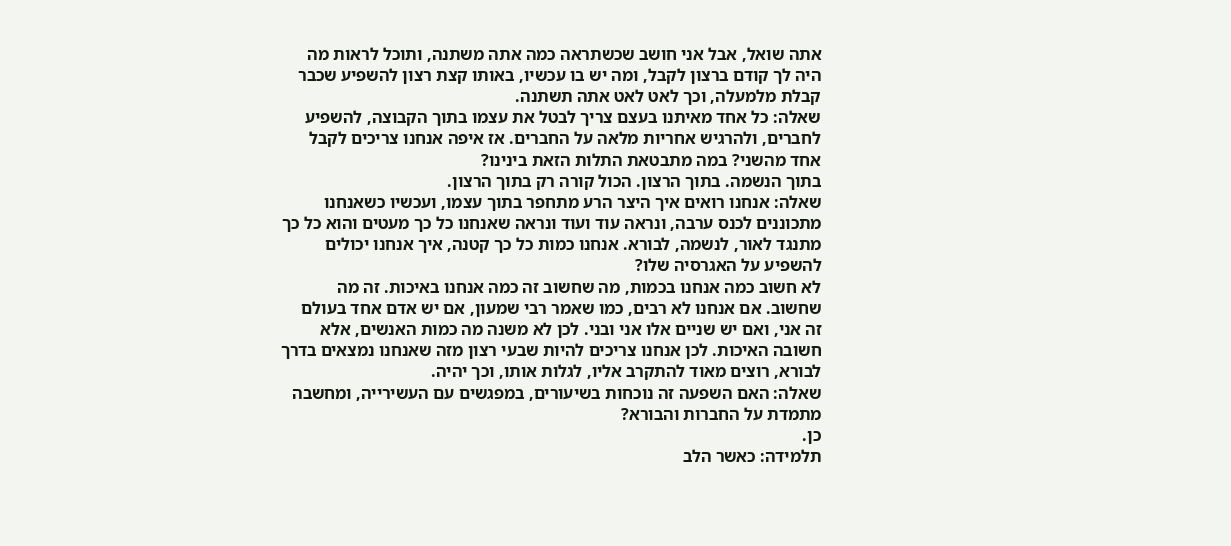אתה שואל, אבל אני חושב שכשתראה כמה אתה משתנה, ותוכל לראות מה היה לך קודם ברצון לקבל, ומה יש בו עכשיו, באותו קצת רצון להשפיע שכבר קבלת מלמעלה, וכך לאט לאט אתה תשתנה.
שאלה: כל אחד מאיתנו בעצם צריך לבטל את עצמו בתוך הקבוצה, להשפיע לחברים, ולהרגיש אחריות מלאה על החברים. אז איפה אנחנו צריכים לקבל אחד מהשני? במה מתבטאת התלות הזאת בינינו?
בתוך הנשמה. בתוך הרצון. הכול קורה רק בתוך הרצון.
שאלה: אנחנו רואים איך היצר הרע מתחפר בתוך עצמו, ועכשיו כשאנחנו מתכוננים לכנס ערבה, ונראה עוד ועוד ונראה שאנחנו כל כך מעטים והוא כל כך מתנגד לאור, לנשמה, לבורא. אנחנו כמות כל כך קטנה, איך אנחנו יכולים להשפיע על האגרסיה שלו?
לא חשוב כמה אנחנו בכמות, מה שחשוב זה כמה אנחנו באיכות. זה מה שחשוב. אם אנחנו לא רבים, כמו שאמר רבי שמעון, אם יש אדם אחד בעולם זה אני, ואם יש שניים אלו אני ובני. לכן לא משנה מה כמות האנשים, אלא חשובה האיכות. לכן אנחנו צריכים להיות שבעי רצון מזה שאנחנו נמצאים בדרך לבורא, רוצים מאוד להתקרב אליו, לגלות אותו, וכך יהיה.
שאלה: האם השפעה זה נוכחות בשיעורים, במפגשים עם העשירייה, ומחשבה מתמדת על החברות והבורא?
כן.
תלמידה: כאשר הלב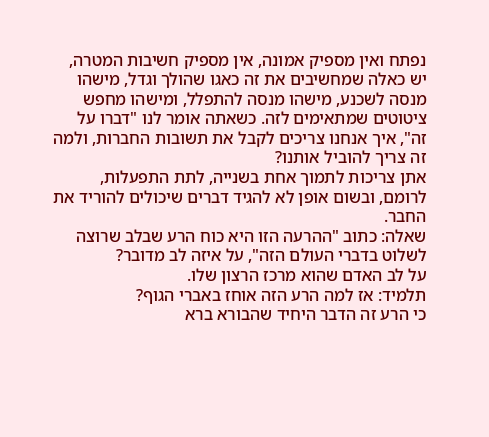נפתח ואין מספיק אמונה, אין מספיק חשיבות המטרה, יש כאלה שמחשיבים את זה כאגו שהולך וגדל, מישהו מנסה לשכנע, מישהו מנסה להתפלל, ומישהו מחפש ציטוטים שמתאימים לזה. כשאתה אומר לנו "דברו על זה", איך אנחנו צריכים לקבל את תשובות החברות, ולמה זה צריך להוביל אותנו?
אתן צריכות לתמוך אחת בשנייה, לתת התפעלות, לרומם, ובשום אופן לא להגיד דברים שיכולים להוריד את החבר.
שאלה: כתוב "ההרעה הזו היא כוח הרע שבלב שרוצה לשלוט בדברי העולם הזה", על איזה לב מדובר?
על לב האדם שהוא מרכז הרצון שלו.
תלמיד: אז למה הרע הזה אוחז באברי הגוף?
כי הרע זה הדבר היחיד שהבורא ברא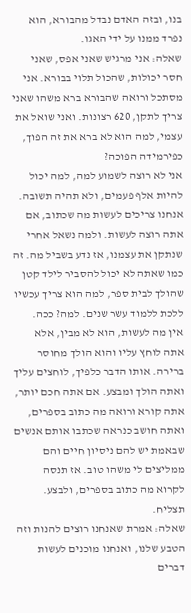בנו, ובזה האדם נבדל מהבורא, הוא נפרד ממנו על ידי האגו.
שאלה: אני מרגיש שאני אפס, שאני חסר יכולות, שהכול תלוי בבורא. אני מסתכל ורואה שהבורא ברא משהו שאני צריך לתקן, 620 רצונות. ואני שואל את עצמי, למה הוא לא ברא את זה הפוך, כפירמידה הפוכה?
אני לא רוצה לשמוע למה, למה יכול להיות אלף פעמים, ולא תהיה תשובה. אנחנו צריכים לעשות מה שכתוב, אם אתה רוצה לעשות. ולמה נשאל אחרי שנתקן את עצמנו, אז נדע בשביל מה. זה כמו שאתה לא יכול להסביר לילד קטן שהולך לבית ספר, למה הוא צריך עכשיו ללכת ללמוד עשר שנים. למה? ככה.
אין מה לעשות, הוא לא מבין, אלא אתה לוחץ עליו והוא הולך מחוסר ברירה. אותו הדבר כלפיך, לוחצים עליך ואתה הולך ומבצע. אם אתה חכם יותר, אתה קורא ורואה מה כתוב בספרים, ואתה חושב כנראה שכתבו אותם אנשים שבאמת יש להם ניסיון חיים והם ממליצים לי משהו טוב. אז תנסה לקרוא מה כתוב בספרים, ולבצע. תצליח.
שאלה: אמרת שאנחנו רוצים להנות וזה הטבע שלנו, ואנחנו מוכנים לעשות דברים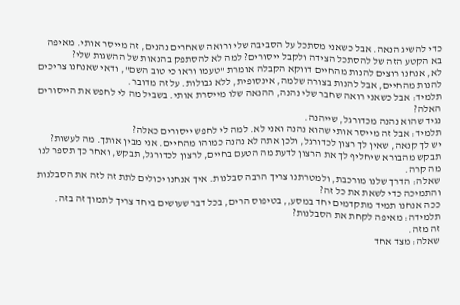כדי להשיג הנאה. אבל כשאני מסתכל על הסביבה שלי ורואה שאחרים נהנים, זה מייסר אותי. מאיפה בא הקטע הזה של להסתכל הצידה ולקבל ייסורים? למה לא להסתפק בהנאות של ההשגות שלי?
לא, אנחנו רוצים להנות מהחיים דווקא הקבלה אומרת "טעמו וראו כי טוב השם", ודאי שאנחנו צריכים להנות מהחיים, אבל להנות בצורה שלמה, אינסופית, ללא גבולות. על זה מדובר.
תלמיד: אבל כשאני רואה שחבר שלי נהנה, ההנאה שלו מייסרת אותי. בשביל מה לי לחפש את הייסורים האלה?
נגיד שהוא נהנה מכדורגל, שייהנה.
תלמיד: אבל זה מייסר אותי שהוא נהנה ואני לא. למה לי לחפש ייסורים כאלה?
יש לך קנאה, שאין לך רצון לכדורגל, ולכן אתה לא נהנה כמוהו מהחיים. אני מבין אותך. מה לעשות? תבקש מהבורא שיחליף לך את הרצון לדעת מה הטעם בחיים, לרצון לכדורגל, תבקש, ואחר כך תספר לנו מה קרה.
שאלה: הדרך שלנו מורכבת, ולמטרתנו צריך הרבה סבלנות. איך אנחנו יכולים לתת זה לזה את הסבלנות והתמיכה כדי לשאת את כל זה?
ככה אנחנו תמיד מתקדמים יחד במסע,, בטיפוס הרים, בכל דבר שעושים ביחד צריך לתמוך זה בזה.
תלמידה: מאיפה לקחת את הסבלנות?
זה מזה.
שאלה: מצד אחד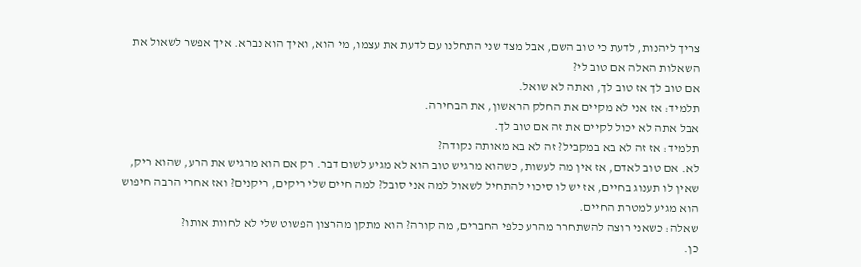צריך ליהנות, לדעת כי טוב השם, אבל מצד שני התחלנו עם לדעת את עצמו, מי הוא, ואיך הוא נברא. איך אפשר לשאול את השאלות האלה אם טוב לי?
אם טוב לך אז טוב לך, ואתה לא שואל.
תלמיד: אז אני לא מקיים את החלק הראשון, את הבחירה.
אבל אתה לא יכול לקיים את זה אם טוב לך.
תלמיד: אז זה לא בא במקביל? זה לא בא מאותה נקודה?
לא. אם טוב לאדם, אז אין מה לעשות, כשהוא מרגיש טוב הוא לא מגיע לשום דבר. רק אם הוא מרגיש את הרע, שהוא ריק, שאין לו תענוג בחיים, אז יש לו סיכוי להתחיל לשאול למה אני סובל? למה חיים שלי ריקים, ריקנים? ואז אחרי הרבה חיפוש הוא מגיע למטרת החיים.
שאלה: כשאני רוצה להשתחרר מהרע כלפי החברים, מה קורה? הוא מתקן מהרצון הפשוט שלי לא לחוות אותו?
כן.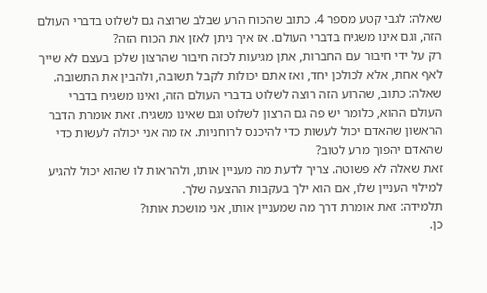שאלה: לגבי קטע מספר 4. כתוב שהכוח הרע שבלב שרוצה גם לשלוט בדברי העולם הזה, וגם אינו משגיח בדברי העולם. אז איך ניתן לאזן את הכוח הזה?
רק על ידי חיבור עם החברות, אתן מגיעות לכזה חיבור שהרצון שלכן בעצם לא שייך לאף אחת, אלא לכולכן יחד, ואז אתם יכולות לקבל תשובה, ולהבין את התשובה.
שאלה: כתוב, שהרוע הזה רוצה לשלוט בדברי העולם הזה, ואינו משגיח בדברי העולם ההוא, כלומר יש פה גם הרצון לשלוט וגם שאינו משגיח. זאת אומרת הדבר הראשון שהאדם יכול לעשות כדי להיכנס לרוחניות. אז מה אני יכולה לעשות כדי שהאדם יהפוך מרע לטוב?
זאת שאלה לא פשוטה. צריך לדעת מה מעניין אותו, ולהראות לו שהוא יכול להגיע למילוי העניין שלו, אם הוא ילך בעקבות ההצעה שלך.
תלמידה: זאת אומרת דרך מה שמעניין אותו, אני מושכת אותו?
כן.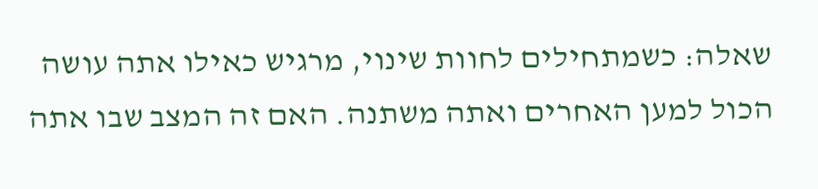שאלה: כשמתחילים לחוות שינוי, מרגיש כאילו אתה עושה הכול למען האחרים ואתה משתנה. האם זה המצב שבו אתה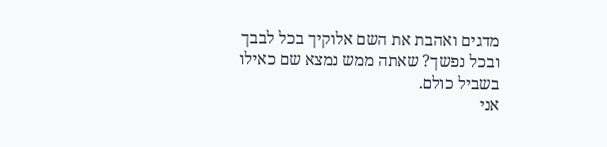מדגים ואהבת את השם אלוקיך בכל לבבך ובכל נפשך? שאתה ממש נמצא שם כאילו בשביל כולם.
אני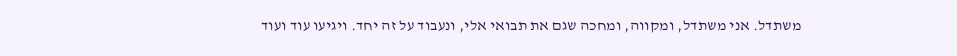משתדל. אני משתדל, ומקווה, ומחכה שגם את תבואי אלי, ונעבוד על זה יחד. ויגיעו עוד ועוד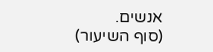אנשים.
(סוף השיעור)